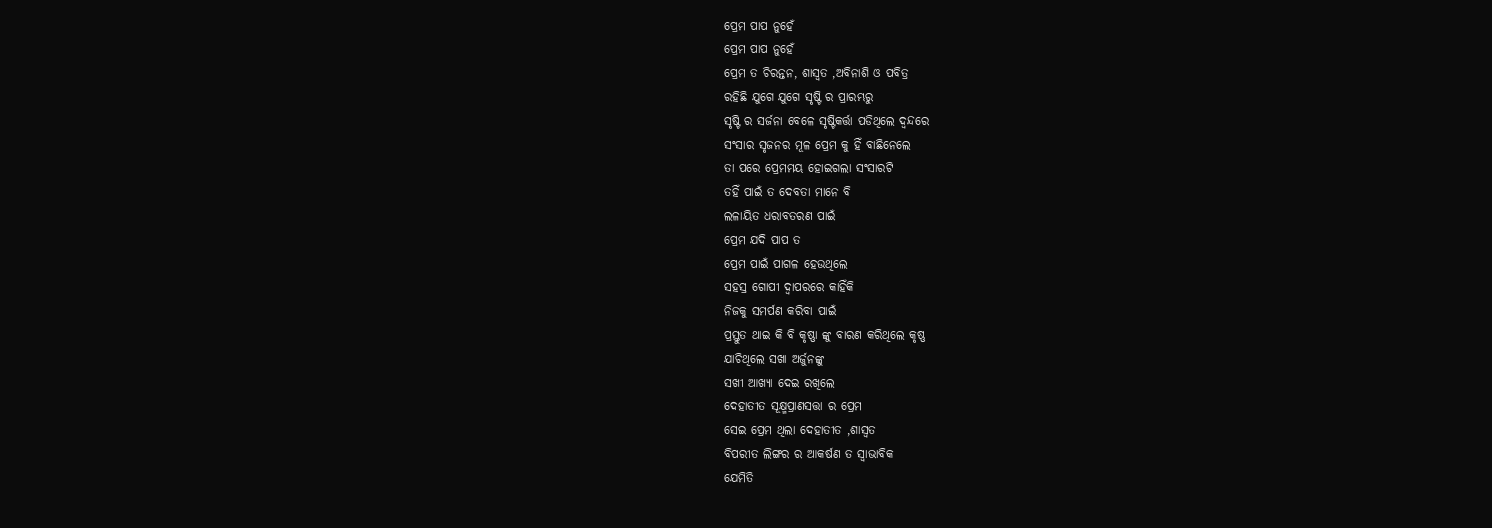ପ୍ରେମ ପାପ ନୁହେଁ
ପ୍ରେମ ପାପ ନୁହେଁ
ପ୍ରେମ ତ ଚିରନ୍ତନ, ଶାସ୍ବତ ,ଅବିନାଶି ଓ ପବିତ୍ର
ରହିଛି ଯୁଗେ ଯୁଗେ ସୃଷ୍ଟି ର ପ୍ରାରମ୍ଭରୁ
ସୃଷ୍ଟି ର ସର୍ଜନା ବେଳେ ସୃଷ୍ଟିକର୍ତ୍ତା ପଡିଥିଲେ ଦ୍ବନ୍ଦରେ
ସଂସାର ସୃଜନର ମୂଳ ପ୍ରେମ କୁ ହିଁ ବାଛିନେଲେ
ତା ପରେ ପ୍ରେମମୟ ହୋଇଗଲା ସଂସାରଟି
ତହିଁ ପାଇଁ ତ ଦେବତା ମାନେ ବି
ଲଳାୟିତ ଧରାବତରଣ ପାଇଁ
ପ୍ରେମ ଯଦି ପାପ ତ
ପ୍ରେମ ପାଇଁ ପାଗଳ ହେଉଥିଲେ
ସହସ୍ର ଗୋପୀ ଦ୍ବାପରରେ କାହିଁକି
ନିଜକୁ ସମର୍ପଣ କରିବା ପାଇଁ
ପ୍ରସ୍ତୁତ ଥାଇ କି ବି କୃଷ୍ଣା ଙ୍କୁ ବାରଣ କରିଥିଲେ କୃଷ୍ଣ
ଯାଚିଥିଲେ ସଖା ଅର୍ଜୁନଙ୍କୁ
ସଖୀ ଆଖ୍ୟା ଦେଇ ରଖିଲେ
ଦେହାତୀତ ସୂକ୍ଷ୍ମପ୍ରାଣସତ୍ତା ର ପ୍ରେମ
ସେଇ ପ୍ରେମ ଥିଲା ଦେହାତୀତ ,ଶାସ୍ବତ
ବିପରୀତ ଲିଙ୍ଗର ର ଆକର୍ଷଣ ତ ସ୍ବାଭାବିକ
ଯେମିତି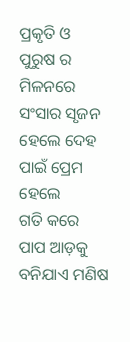ପ୍ରକୃତି ଓ ପୁରୁଷ ର ମିଳନରେ ସଂସାର ସୃଜନ
ହେଲେ ଦେହ ପାଇଁ ପ୍ରେମ ହେଲେ
ଗତି କରେ ପାପ ଆଡ଼କୁ
ବନିଯାଏ ମଣିଷ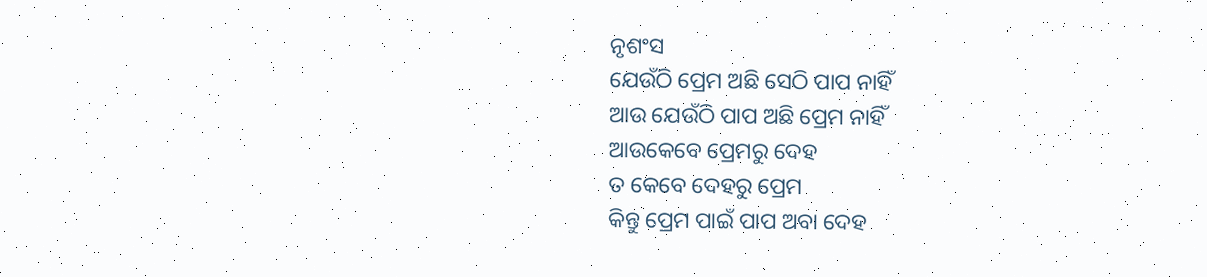ନୃଶଂସ
ଯେଉଁଠି ପ୍ରେମ ଅଛି ସେଠି ପାପ ନାହିଁ
ଆଉ ଯେଉଁଠି ପାପ ଅଛି ପ୍ରେମ ନାହିଁ
ଆଉକେବେ ପ୍ରେମରୁ ଦେହ
ତ କେବେ ଦେହରୁ ପ୍ରେମ
କିନ୍ତୁ ପ୍ରେମ ପାଇଁ ପାପ ଅବା ଦେହ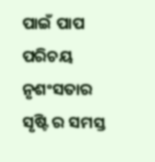ପାଇଁ ପାପ
ପରିଚୟ ନୃଶଂସତାର
ସୃଷ୍ଟି ର ସମସ୍ତ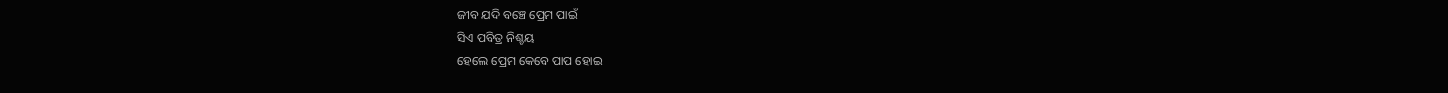ଜୀବ ଯଦି ବଞ୍ଚେ ପ୍ରେମ ପାଇଁ
ସିଏ ପବିତ୍ର ନିଶ୍ଚୟ
ହେଲେ ପ୍ରେମ କେବେ ପାପ ହୋଇ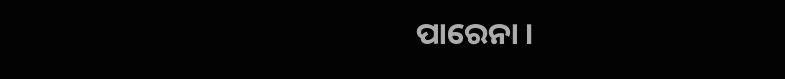ପାରେନା ।